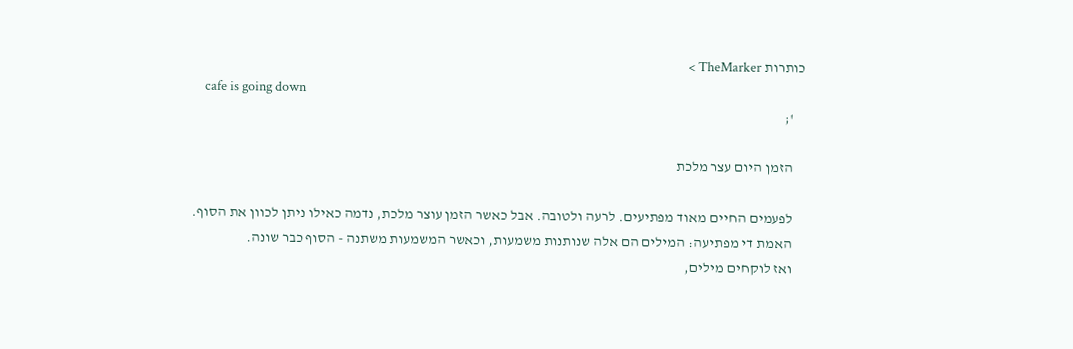כותרות TheMarker >
    cafe is going down
    ';

    הזמן היום עצר מלכת

    לפעמים החיים מאוד מפתיעים. לרעה ולטובה. אבל כאשר הזמן עוצר מלכת, נדמה כאילו ניתן לכוון את הסוף.
    האמת די מפתיעה: המילים הם אלה שנותנות משמעות, וכאשר המשמעות משתנה - הסוף כבר שונה.
    ואז לוקחים מילים,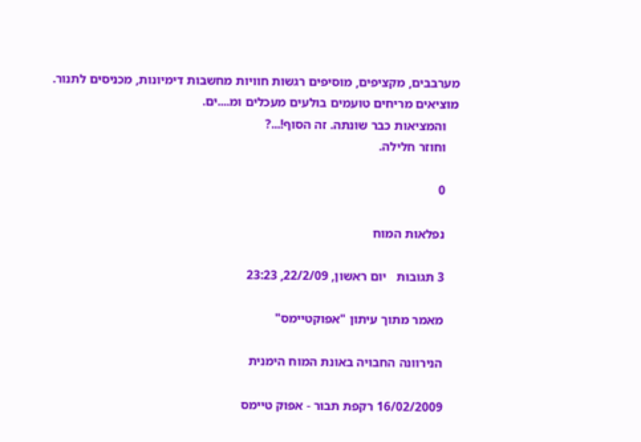מערבבים, מקציפים, מוסיפים רגשות חוויות מחשבות דימיונות, מכניסים לתנור. מוציאים מריחים טועמים בולעים מעכלים ומ....ים.
    והמציאות כבר שונתה. זה הסוף!...?
    וחוזר חלילה.

    0

    נפלאות המוח

    3 תגובות   יום ראשון, 22/2/09, 23:23

    מאמר מתוך עיתון "אפוקטיימס"

    הנירוונה החבויה באונת המוח הימנית

    16/02/2009 רקפת תבור - אפוק טיימס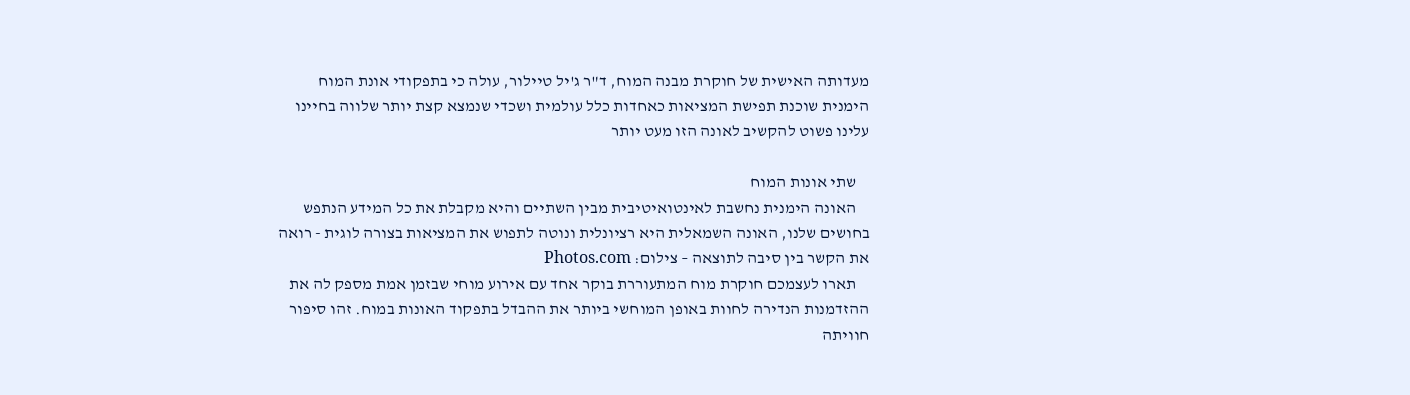מעדותה האישית של חוקרת מבנה המוח, ד"ר ג'יל טיילור, עולה כי בתפקודי אונת המוח הימנית שוכנת תפישת המציאות כאחדות כלל עולמית ושכדי שנמצא קצת יותר שלווה בחיינו עלינו פשוט להקשיב לאונה הזו מעט יותר

    שתי אונות המוח
    האונה הימנית נחשבת לאינטואיטיבית מבין השתיים והיא מקבלת את כל המידע הנתפש בחושים שלנו, האונה השמאלית היא רציונלית ונוטה לתפוש את המציאות בצורה לוגית - רואה את הקשר בין סיבה לתוצאה – צילום: Photos.com
    תארו לעצמכם חוקרת מוח המתעוררת בוקר אחד עם אירוע מוחי שבזמן אמת מספק לה את ההזדמנות הנדירה לחוות באופן המוחשי ביותר את ההבדל בתפקוד האונות במוח. זהו סיפור חוויתה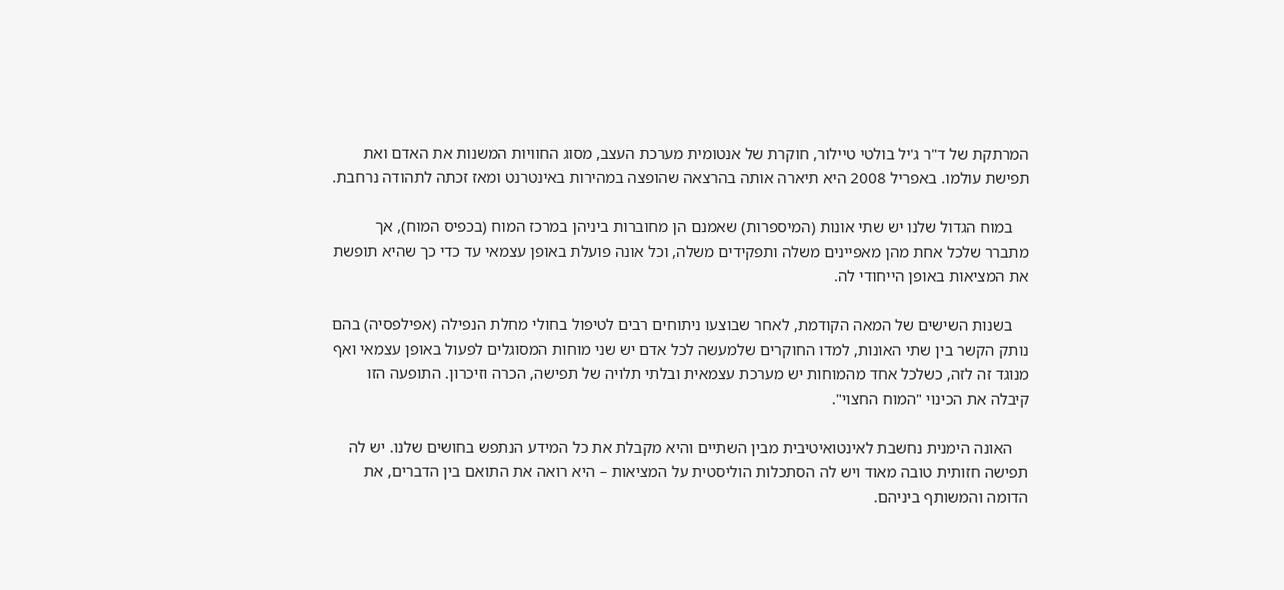המרתקת של ד"ר ג'יל בולטי טיילור, חוקרת של אנטומית מערכת העצב, מסוג החוויות המשנות את האדם ואת תפישת עולמו. באפריל 2008 היא תיארה אותה בהרצאה שהופצה במהירות באינטרנט ומאז זכתה לתהודה נרחבת.

    במוח הגדול שלנו יש שתי אונות (המיספרות) שאמנם הן מחוברות ביניהן במרכז המוח (בכפיס המוח), אך מתברר שלכל אחת מהן מאפיינים משלה ותפקידים משלה, וכל אונה פועלת באופן עצמאי עד כדי כך שהיא תופשת את המציאות באופן הייחודי לה.

    בשנות השישים של המאה הקודמת, לאחר שבוצעו ניתוחים רבים לטיפול בחולי מחלת הנפילה (אפילפסיה) בהם נותק הקשר בין שתי האונות, למדו החוקרים שלמעשה לכל אדם יש שני מוחות המסוגלים לפעול באופן עצמאי ואף מנוגד זה לזה, כשלכל אחד מהמוחות יש מערכת עצמאית ובלתי תלויה של תפישה, הכרה וזיכרון. התופעה הזו קיבלה את הכינוי "המוח החצוי".

    האונה הימנית נחשבת לאינטואיטיבית מבין השתיים והיא מקבלת את כל המידע הנתפש בחושים שלנו. יש לה תפישה חזותית טובה מאוד ויש לה הסתכלות הוליסטית על המציאות – היא רואה את התואם בין הדברים, את הדומה והמשותף ביניהם.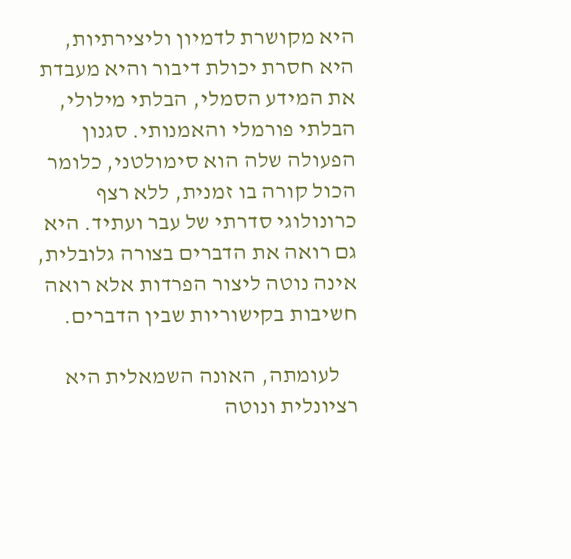היא מקושרת לדמיון וליצירתיות, היא חסרת יכולת דיבור והיא מעבדת את המידע הסמלי, הבלתי מילולי, הבלתי פורמלי והאמנותי. סגנון הפעולה שלה הוא סימולטני, כלומר הכול קורה בו זמנית, ללא רצף כרונולוגי סדרתי של עבר ועתיד. היא גם רואה את הדברים בצורה גלובלית, אינה נוטה ליצור הפרדות אלא רואה חשיבות בקישוריות שבין הדברים.

    לעומתה, האונה השמאלית היא רציונלית ונוטה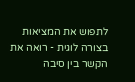לתפוש את המציאות בצורה לוגית - רואה את הקשר בין סיבה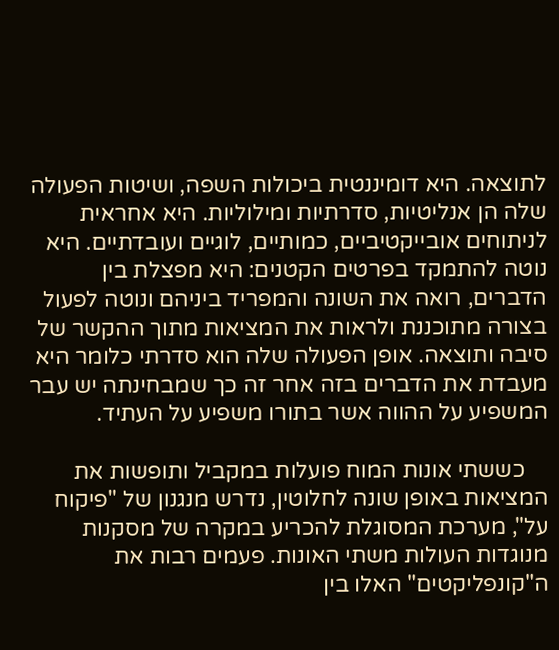לתוצאה. היא דומיננטית ביכולות השפה, ושיטות הפעולה שלה הן אנליטיות, סדרתיות ומילוליות. היא אחראית לניתוחים אובייקטיביים, כמותיים, לוגיים ועובדתיים. היא נוטה להתמקד בפרטים הקטנים: היא מפצלת בין הדברים, רואה את השונה והמפריד ביניהם ונוטה לפעול בצורה מתוכננת ולראות את המציאות מתוך ההקשר של סיבה ותוצאה. אופן הפעולה שלה הוא סדרתי כלומר היא מעבדת את הדברים בזה אחר זה כך שמבחינתה יש עבר המשפיע על ההווה אשר בתורו משפיע על העתיד.

    כששתי אונות המוח פועלות במקביל ותופשות את המציאות באופן שונה לחלוטין, נדרש מנגנון של "פיקוח על", מערכת המסוגלת להכריע במקרה של מסקנות מנוגדות העולות משתי האונות. פעמים רבות את ה"קונפליקטים" האלו בין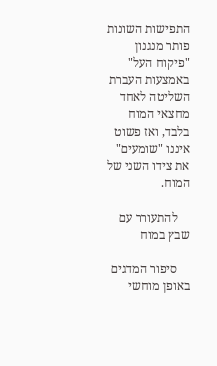התפישות השונות פותר מנגנון "פיקוח העל" באמצעות העברת השליטה לאחד מחצאי המוח בלבד, ואז פשוט איננו "שומעים" את צידו השני של המוח.

    להתעורר עם שבץ במוח

    סיפור המדגים באופן מוחשי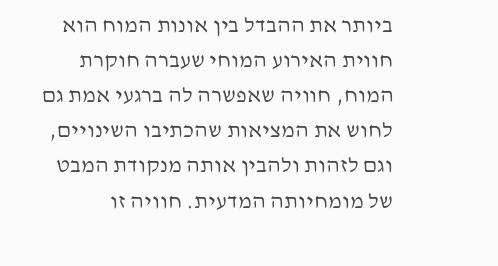ביותר את ההבדל בין אונות המוח הוא חווית האירוע המוחי שעברה חוקרת המוח, חוויה שאפשרה לה ברגעי אמת גם לחוש את המציאות שהכתיבו השינויים, וגם לזהות ולהבין אותה מנקודת המבט של מומחיותה המדעית. חוויה זו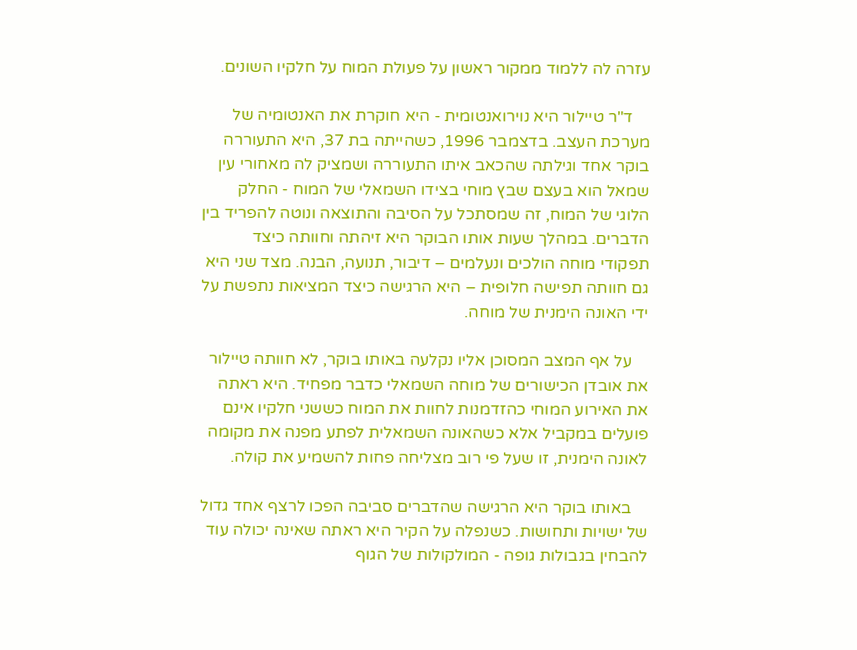עזרה לה ללמוד ממקור ראשון על פעולת המוח על חלקיו השונים.

    ד"ר טיילור היא נוירואנטומית - היא חוקרת את האנטומיה של מערכת העצב. בדצמבר 1996, כשהייתה בת 37, היא התעוררה בוקר אחד וגילתה שהכאב איתו התעוררה ושמציק לה מאחורי עין שמאל הוא בעצם שבץ מוחי בצידו השמאלי של המוח - החלק הלוגי של המוח, זה שמסתכל על הסיבה והתוצאה ונוטה להפריד בין הדברים. במהלך שעות אותו הבוקר היא זיהתה וחוותה כיצד תפקודי מוחה הולכים ונעלמים – דיבור, תנועה, הבנה. מצד שני היא גם חוותה תפישה חלופית – היא הרגישה כיצד המציאות נתפשת על ידי האונה הימנית של מוחה.

    על אף המצב המסוכן אליו נקלעה באותו בוקר, לא חוותה טיילור את אובדן הכישורים של מוחה השמאלי כדבר מפחיד. היא ראתה את האירוע המוחי כהזדמנות לחוות את המוח כששני חלקיו אינם פועלים במקביל אלא כשהאונה השמאלית לפתע מפנה את מקומה לאונה הימנית, זו שעל פי רוב מצליחה פחות להשמיע את קולה.

    באותו בוקר היא הרגישה שהדברים סביבה הפכו לרצף אחד גדול של ישויות ותחושות. כשנפלה על הקיר היא ראתה שאינה יכולה עוד להבחין בגבולות גופה - המולקולות של הגוף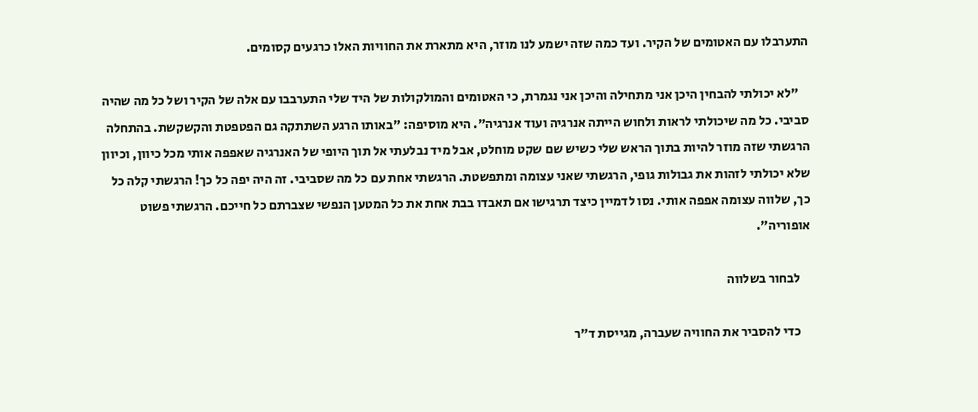התערבלו עם האטומים של הקיר. ועד כמה שזה ישמע לנו מוזר, היא מתארת את החוויות האלו כרגעים קסומים.

    "לא יכולתי להבחין היכן אני מתחילה והיכן אני נגמרת, כי האטומים והמולקולות של היד שלי התערבבו עם אלה של הקיר ושל כל מה שהיה סביבי. כל מה שיכולתי לראות ולחוש הייתה אנרגיה ועוד אנרגיה". היא מוסיפה: "באותו הרגע השתתקה גם הפטפטת והקשקשת. בהתחלה הרגשתי שזה מוזר להיות בתוך הראש שלי כשיש שם שקט מוחלט, אבל מיד נבלעתי אל תוך היופי של האנרגיה שאפפה אותי מכל כיוון, וכיוון שלא יכולתי לזהות את גבולות גופי, הרגשתי שאני עצומה ומתפשטת. הרגשתי אחת עם כל מה שסביבי. זה היה יפה כל כך! הרגשתי קלה כל כך, שלווה עצומה אפפה אותי. נסו לדמיין כיצד תרגישו אם תאבדו בבת אחת את כל המטען הנפשי שצברתם כל חייכם. הרגשתי פשוט אופוריה".

    לבחור בשלווה

    כדי להסביר את החוויה שעברה, מגייסת ד"ר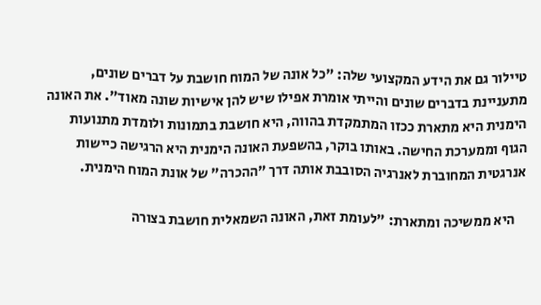טיילור גם את הידע המקצועי שלה: "כל אונה של המוח חושבת על דברים שונים, מתעניינת בדברים שונים והייתי אומרת אפילו שיש להן אישיות שונה מאוד". את האונה הימנית היא מתארת ככזו המתמקדת בהווה, היא חושבת בתמונות ולומדת מתנועות הגוף וממערכת החישה. באותו בוקר, בהשפעת האונה הימנית היא הרגישה כיישות אנרגטית המחוברת לאנרגיה הסובבת אותה דרך "ההכרה" של אונת המוח הימנית.

    היא ממשיכה ומתארת: "לעומת זאת, האונה השמאלית חושבת בצורה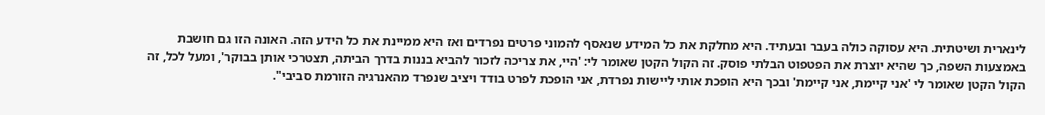לינארית ושיטתית. היא עסוקה כולה בעבר ובעתיד. היא מחלקת את כל המידע שנאסף להמוני פרטים נפרדים ואז היא ממיינת את כל הידע הזה. האונה הזו גם חושבת באמצעות השפה, כך שהיא יוצרת את הפטפוט הבלתי פוסק. זה הקול הקטן שאומר לי: 'היי, את צריכה לזכור להביא בננות בדרך הביתה, תצטרכי אותן בבוקר', ומעל לכל, זה הקול הקטן שאומר לי 'אני קיימת, אני קיימת' ובכך היא הופכת אותי ליישות נפרדת, אני הופכת לפרט בודד ויציב שנפרד מהאנרגיה הזורמת סביבי".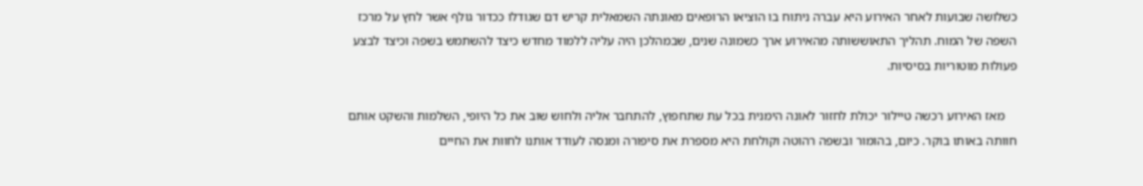כשלושה שבועות לאחר האירוע היא עברה ניתוח בו הוציאו הרופאים מאונתה השמאלית קריש דם שגודלו ככדור גולף אשר לחץ על מרכז השפה של המוח. תהליך התאוששותה מהאירוע ארך כשמונה שנים, שבמהלכן היה עליה ללמוד מחדש כיצד להשתמש בשפה וכיצד לבצע פעולות מוטוריות בסיסיות.

    מאז האירוע רכשה טיילור יכולת לחזור לאונה הימנית בכל עת שתחפוץ, להתחבר אליה ולחוש שוב את כל היופי, השלמות והשקט אותם חוותה באותו בוקר. כיום, בהומור ובשפה רהוטה וקולחת היא מספרת את סיפורה ומנסה לעודד אותנו לחוות את החיים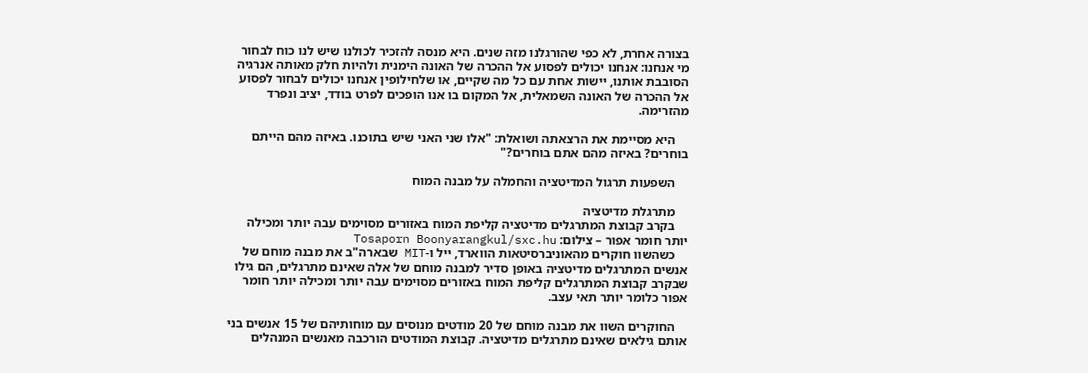בצורה אחרת, לא כפי שהורגלנו מזה שנים. היא מנסה להזכיר לכולנו שיש לנו כוח לבחור מי אנחנו: אנחנו יכולים לפסוע אל ההכרה של האונה הימנית ולהיות חלק מאותה אנרגיה הסובבת אותנו, יישות אחת עם כל מה שקיים, או שלחילופין אנחנו יכולים לבחור לפסוע אל ההכרה של האונה השמאלית, אל המקום בו אנו הופכים לפרט בודד, יציב ונפרד מהזרימה.

    היא מסיימת את הרצאתה ושואלת: "אלו שני האני שיש בתוכנו. באיזה מהם הייתם בוחרים? באיזה מהם אתם בוחרים?"

    השפעות תרגול המדיטציה והחמלה על מבנה המוח

    מתרגלת מדיטציה
    בקרב קבוצת המתרגלים מדיטציה קליפת המוח באזורים מסוימים עבה יותר ומכילה יותר חומר אפור – צילום: Tosaporn Boonyarangkul/sxc.hu
    כשהשוו חוקרים מהאוניברסיטאות הווארד, ייל ו-MIT שבארה"ב את מבנה מוחם של אנשים המתרגלים מדיטציה באופן סדיר למבנה מוחם של אלה שאינם מתרגלים, הם גילו שבקרב קבוצת המתרגלים קליפת המוח באזורים מסוימים עבה יותר ומכילה יותר חומר אפור כלומר יותר תאי עצב.

    החוקרים השוו את מבנה מוחם של 20 מודטים מנוסים עם מוחותיהם של 15 אנשים בני אותם גילאים שאינם מתרגלים מדיטציה. קבוצת המודטים הורכבה מאנשים המנהלים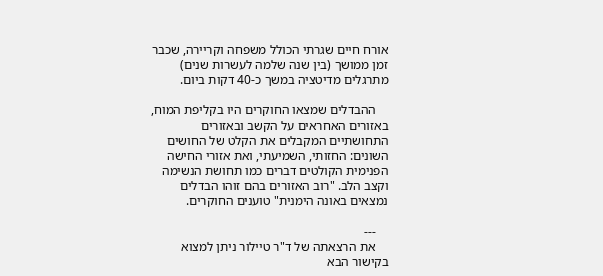אורח חיים שגרתי הכולל משפחה וקריירה, שכבר זמן ממושך (בין שנה שלמה לעשרות שנים) מתרגלים מדיטציה במשך כ-40 דקות ביום.

    ההבדלים שמצאו החוקרים היו בקליפת המוח, באזורים האחראים על הקשב ובאזורים התחושתיים המקבלים את הקלט של החושים השונים: החזותי, השמיעתי, ואת אזורי החישה הפנימית הקולטים דברים כמו תחושת הנשימה וקצב הלב. "רוב האזורים בהם זוהו הבדלים נמצאים באונה הימנית" טוענים החוקרים.

    ---
    את הרצאתה של ד"ר טיילור ניתן למצוא בקישור הבא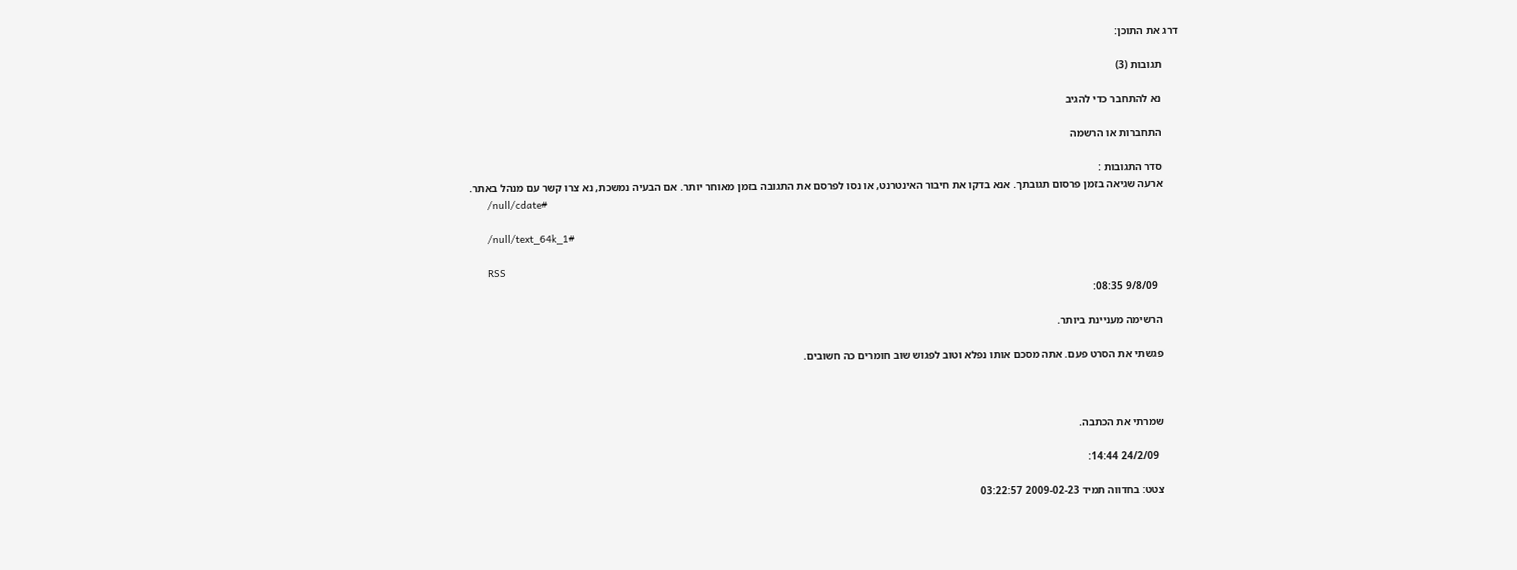דרג את התוכן:

      תגובות (3)

      נא להתחבר כדי להגיב

      התחברות או הרשמה

      סדר התגובות :
      ארעה שגיאה בזמן פרסום תגובתך. אנא בדקו את חיבור האינטרנט, או נסו לפרסם את התגובה בזמן מאוחר יותר. אם הבעיה נמשכת, נא צרו קשר עם מנהל באתר.
      /null/cdate#

      /null/text_64k_1#

      RSS
        9/8/09 08:35:

      הרשימה מעניינת ביותר.

      פגשתי את הסרט פעם. אתה מסכם אותו נפלא וטוב לפגוש שוב חומרים כה חשובים.



      שמרתי את הכתבה.

        24/2/09 14:44:

      צטט: בחדווה תמיד 2009-02-23 03:22:57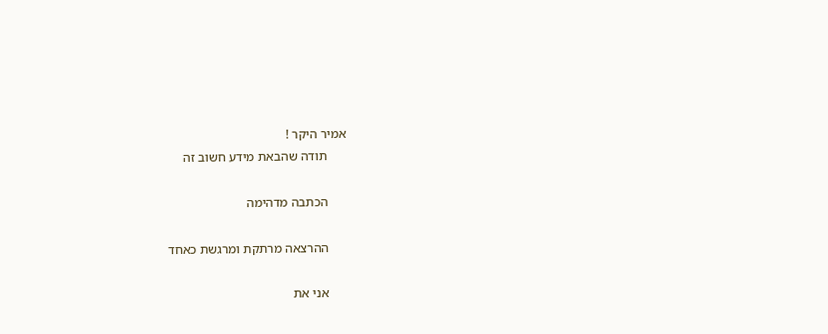אמיר היקר !
      תודה שהבאת מידע חשוב זה

      הכתבה מדהימה

      ההרצאה מרתקת ומרגשת כאחד

      אני את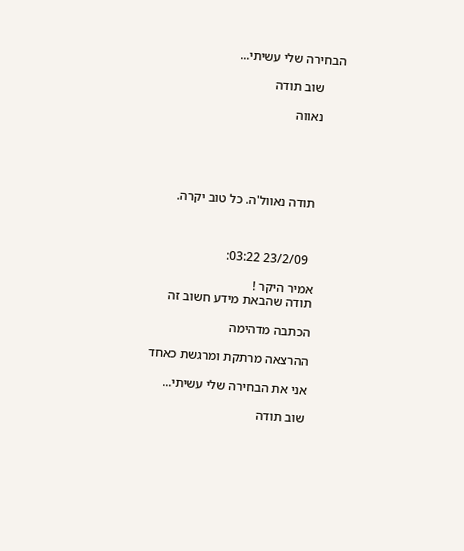הבחירה שלי עשיתי...

      שוב תודה

      נאווה





       תודה נאוול'ה. כל טוב יקרה.



        23/2/09 03:22:

      אמיר היקר !
      תודה שהבאת מידע חשוב זה

      הכתבה מדהימה

      ההרצאה מרתקת ומרגשת כאחד

      אני את הבחירה שלי עשיתי...

      שוב תודה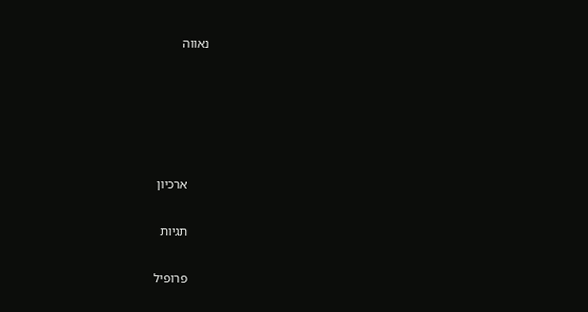נאווה





      ארכיון

      תגיות

      פרופיל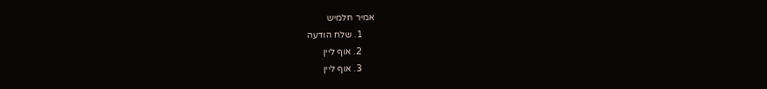אמיר חלמיש
      1. שלח הודעה
      2. אוף ליין
      3. אוף ליין